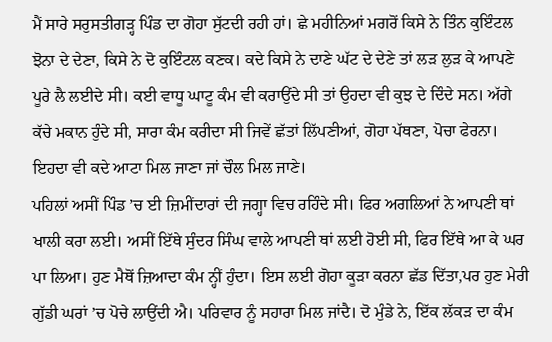ਮੈਂ ਸਾਰੇ ਸਰੁਸਤੀਗੜ੍ਹ ਪਿੰਡ ਦਾ ਗੋਹਾ ਸੁੱਟਦੀ ਰਹੀ ਹਾਂ। ਛੇ ਮਹੀਨਿਆਂ ਮਗਰੋਂ ਕਿਸੇ ਨੇ ਤਿੰਨ ਕੁਇੰਟਲ ਝੋਨਾ ਦੇ ਦੇਣਾ, ਕਿਸੇ ਨੇ ਦੋ ਕੁਇੰਟਲ ਕਣਕ। ਕਦੇ ਕਿਸੇ ਨੇ ਦਾਣੇ ਘੱਟ ਦੇ ਦੇਣੇ ਤਾਂ ਲੜ ਲੁੜ ਕੇ ਆਪਣੇ ਪੂਰੇ ਲੈ ਲਈਦੇ ਸੀ। ਕਈ ਵਾਧੂ ਘਾਟੂ ਕੰਮ ਵੀ ਕਰਾਉਂਦੇ ਸੀ ਤਾਂ ਉਹਦਾ ਵੀ ਕੁਝ ਦੇ ਦਿੰਦੇ ਸਨ। ਅੱਗੇ ਕੱਚੇ ਮਕਾਨ ਹੁੰਦੇ ਸੀ, ਸਾਰਾ ਕੰਮ ਕਰੀਦਾ ਸੀ ਜਿਵੇਂ ਛੱਤਾਂ ਲਿੱਪਣੀਆਂ, ਗੋਹਾ ਪੱਥਣਾ, ਪੋਚਾ ਫੇਰਨਾ। ਇਹਦਾ ਵੀ ਕਦੇ ਆਟਾ ਮਿਲ ਜਾਣਾ ਜਾਂ ਚੌਲ ਮਿਲ ਜਾਣੇ।
ਪਹਿਲਾਂ ਅਸੀਂ ਪਿੰਡ ’ਚ ਈ ਜ਼ਿਮੀਂਦਾਰਾਂ ਦੀ ਜਗ੍ਹਾ ਵਿਚ ਰਹਿੰਦੇ ਸੀ। ਫਿਰ ਅਗਲਿਆਂ ਨੇ ਆਪਣੀ ਥਾਂ ਖਾਲੀ ਕਰਾ ਲਈ। ਅਸੀਂ ਇੱਥੇ ਸੁੰਦਰ ਸਿੰਘ ਵਾਲੇ ਆਪਣੀ ਥਾਂ ਲਈ ਹੋਈ ਸੀ, ਫਿਰ ਇੱਥੇ ਆ ਕੇ ਘਰ ਪਾ ਲਿਆ। ਹੁਣ ਮੈਥੋਂ ਜ਼ਿਆਦਾ ਕੰਮ ਨ੍ਹੀਂ ਹੁੰਦਾ। ਇਸ ਲਈ ਗੋਹਾ ਕੂੜਾ ਕਰਨਾ ਛੱਡ ਦਿੱਤਾ,ਪਰ ਹੁਣ ਮੇਰੀ ਗੁੱਡੀ ਘਰਾਂ ’ਚ ਪੋਚੇ ਲਾਉਂਦੀ ਐ। ਪਰਿਵਾਰ ਨੂੰ ਸਹਾਰਾ ਮਿਲ ਜਾਂਦੈ। ਦੋ ਮੁੰਡੇ ਨੇ, ਇੱਕ ਲੱਕੜ ਦਾ ਕੰਮ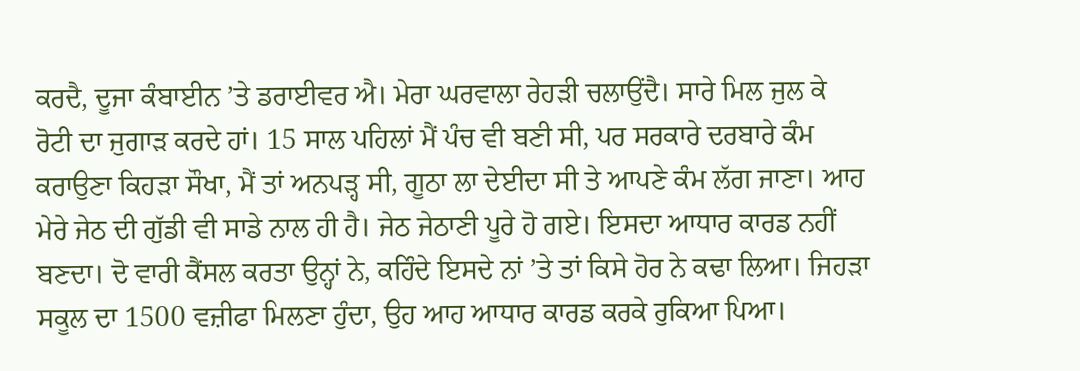ਕਰਦੈ, ਦੂਜਾ ਕੰਬਾਈਨ ’ਤੇ ਡਰਾਈਵਰ ਐ। ਮੇਰਾ ਘਰਵਾਲਾ ਰੇਹੜੀ ਚਲਾਉਂਦੈ। ਸਾਰੇ ਮਿਲ ਜੁਲ ਕੇ ਰੋਟੀ ਦਾ ਜੁਗਾੜ ਕਰਦੇ ਹਾਂ। 15 ਸਾਲ ਪਹਿਲਾਂ ਮੈਂ ਪੰਚ ਵੀ ਬਣੀ ਸੀ, ਪਰ ਸਰਕਾਰੇ ਦਰਬਾਰੇ ਕੰਮ ਕਰਾਉਣਾ ਕਿਹੜਾ ਸੌਖਾ, ਮੈਂ ਤਾਂ ਅਨਪੜ੍ਹ ਸੀ, ਗੂਠਾ ਲਾ ਦੇਈਦਾ ਸੀ ਤੇ ਆਪਣੇ ਕੰਮ ਲੱਗ ਜਾਣਾ। ਆਹ ਮੇਰੇ ਜੇਠ ਦੀ ਗੁੱਡੀ ਵੀ ਸਾਡੇ ਨਾਲ ਹੀ ਹੈ। ਜੇਠ ਜੇਠਾਣੀ ਪੂਰੇ ਹੋ ਗਏ। ਇਸਦਾ ਆਧਾਰ ਕਾਰਡ ਨਹੀਂ ਬਣਦਾ। ਦੋ ਵਾਰੀ ਕੈਂਸਲ ਕਰਤਾ ਉਨ੍ਹਾਂ ਨੇ, ਕਹਿੰਦੇ ਇਸਦੇ ਨਾਂ ’ਤੇ ਤਾਂ ਕਿਸੇ ਹੋਰ ਨੇ ਕਢਾ ਲਿਆ। ਜਿਹੜਾ ਸਕੂਲ ਦਾ 1500 ਵਜ਼ੀਫਾ ਮਿਲਣਾ ਹੁੰਦਾ, ਉਹ ਆਹ ਆਧਾਰ ਕਾਰਡ ਕਰਕੇ ਰੁਕਿਆ ਪਿਆ।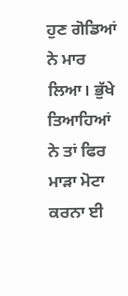ਹੁਣ ਗੋਡਿਆਂ ਨੇ ਮਾਰ ਲਿਆ। ਭੁੱਖੇ ਤਿਆਹਿਆਂ ਨੇ ਤਾਂ ਫਿਰ ਮਾੜਾ ਮੋਟਾ ਕਰਨਾ ਈ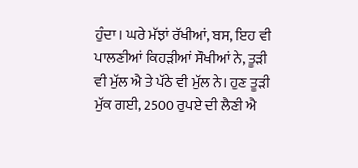ਹੁੰਦਾ। ਘਰੇ ਮੱਝਾਂ ਰੱਖੀਆਂ, ਬਸ, ਇਹ ਵੀ ਪਾਲਣੀਆਂ ਕਿਹੜੀਆਂ ਸੌਖੀਆਂ ਨੇ, ਤੂੜੀ ਵੀ ਮੁੱਲ ਐ ਤੇ ਪੱਠੇ ਵੀ ਮੁੱਲ ਨੇ। ਹੁਣ ਤੂੜੀ ਮੁੱਕ ਗਈ, 2500 ਰੁਪਏ ਦੀ ਲੈਣੀ ਐ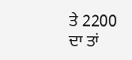ਤੇ 2200 ਦਾ ਤਾਂ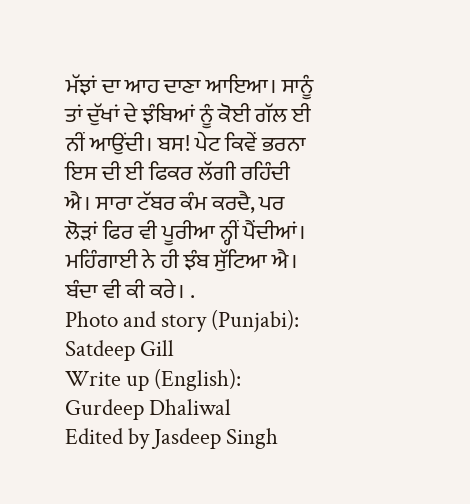ਮੱਝਾਂ ਦਾ ਆਹ ਦਾਣਾ ਆਇਆ। ਸਾਨੂੰ ਤਾਂ ਦੁੱਖਾਂ ਦੇ ਝੰਬਿਆਂ ਨੂੰ ਕੋਈ ਗੱਲ ਈ ਨੀਂ ਆਉਂਦੀ। ਬਸ! ਪੇਟ ਕਿਵੇਂ ਭਰਨਾ ਇਸ ਦੀ ਈ ਫਿਕਰ ਲੱਗੀ ਰਹਿੰਦੀ ਐ। ਸਾਰਾ ਟੱਬਰ ਕੰਮ ਕਰਦੈ, ਪਰ ਲੋੜਾਂ ਫਿਰ ਵੀ ਪੂਰੀਆ ਨ੍ਹੀਂ ਪੈਂਦੀਆਂ। ਮਹਿੰਗਾਈ ਨੇ ਹੀ ਝੰਬ ਸੁੱਟਿਆ ਐ। ਬੰਦਾ ਵੀ ਕੀ ਕਰੇ। .
Photo and story (Punjabi): Satdeep Gill
Write up (English): Gurdeep Dhaliwal
Edited by Jasdeep Singh